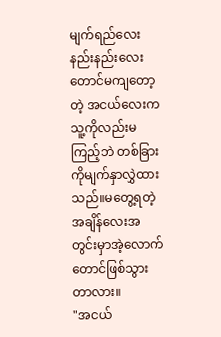မျက်ရည်လေးနည်းနည်းလေးတောင်မကျတော့တဲ့ အငယ်လေးကသူ့ကိုလည်းမကြည့်ဘဲ တစ်ခြားကိုမျက်နှာလွှဲထားသည်။မတွေ့ရတဲ့အချိန်လေးအတွင်းမှာအဲ့လောက်တောင်ဖြစ်သွားတာလား။
"အငယ်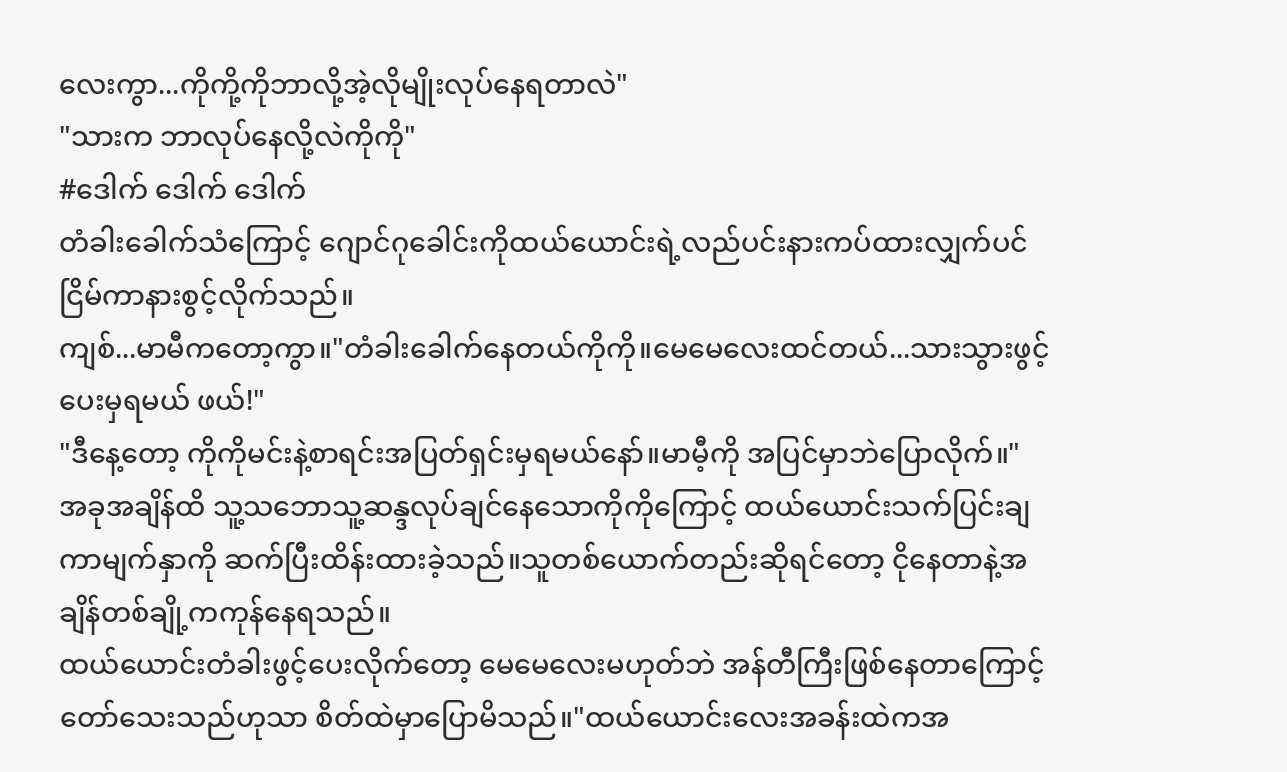လေးကွာ...ကိုကို့ကိုဘာလို့အဲ့လိုမျိုးလုပ်နေရတာလဲ"
"သားက ဘာလုပ်နေလို့လဲကိုကို"
#ဒေါက် ဒေါက် ဒေါက်
တံခါးခေါက်သံကြောင့် ဂျောင်ဂုခေါင်းကိုထယ်ယောင်းရဲ့လည်ပင်းနားကပ်ထားလျှက်ပင်ငြိမ်ကာနားစွင့်လိုက်သည်။
ကျစ်...မာမီကတော့ကွာ။"တံခါးခေါက်နေတယ်ကိုကို။မေမေလေးထင်တယ်...သားသွားဖွင့်ပေးမှရမယ် ဖယ်!"
"ဒီနေ့တော့ ကိုကိုမင်းနဲ့စာရင်းအပြတ်ရှင်းမှရမယ်နော်။မာမီ့ကို အပြင်မှာဘဲပြောလိုက်။"
အခုအချိန်ထိ သူ့သဘောသူ့ဆန္ဒလုပ်ချင်နေသောကိုကိုကြောင့် ထယ်ယောင်းသက်ပြင်းချကာမျက်နှာကို ဆက်ပြီးထိန်းထားခဲ့သည်။သူတစ်ယောက်တည်းဆိုရင်တော့ ငိုနေတာနဲ့အချိန်တစ်ချို့ကကုန်နေရသည်။
ထယ်ယောင်းတံခါးဖွင့်ပေးလိုက်တော့ မေမေလေးမဟုတ်ဘဲ အန်တီကြီးဖြစ်နေတာကြောင့် တော်သေးသည်ဟုသာ စိတ်ထဲမှာပြောမိသည်။"ထယ်ယောင်းလေးအခန်းထဲကအ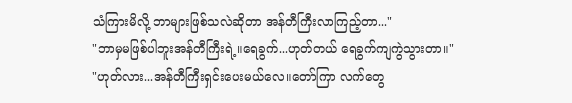သံကြားမိလို့ ဘာများဖြစ်သလဲဆိုတာ အန်တီကြီးလာကြည့်တာ..."
"ဘာမှမဖြစ်ပါဘူးအန်တီကြီးရဲ့။ရေခွက်...ဟုတ်တယ် ရေခွက်ကျကွဲသွားတာ။"
"ဟုတ်လား...အန်တီကြီးရှင်းပေးမယ်လေ။တော်ကြာ လက်တွေ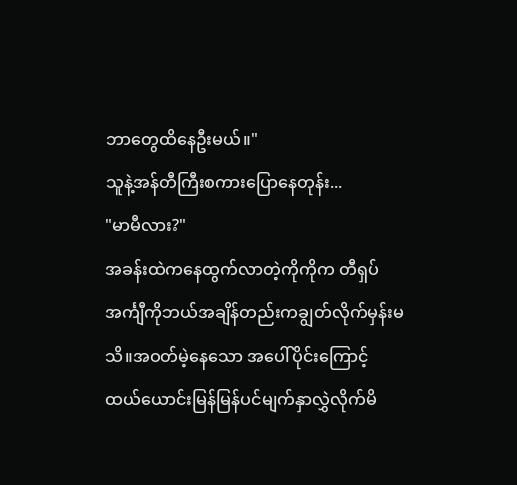ဘာတွေထိနေဦးမယ်။"
သူနဲ့အန်တီကြီးစကားပြောနေတုန်း...
"မာမီလား?"
အခန်းထဲကနေထွက်လာတဲ့ကိုကိုက တီရှပ်အင်္ကျီကိုဘယ်အချိန်တည်းကချွတ်လိုက်မှန်းမသိ။အဝတ်မဲ့နေသော အပေါ်ပိုင်းကြောင့် ထယ်ယောင်းမြန်မြန်ပင်မျက်နှာလွှဲလိုက်မိ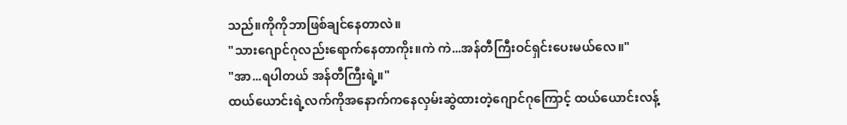သည်။ကိုကိုဘာဖြစ်ချင်နေတာလဲ။
"သားဂျောင်ဂုလည်းရောက်နေတာကိုး။ကဲ ကဲ...အန်တီကြီးဝင်ရှင်းပေးမယ်လေ။"
"အာ...ရပါတယ် အန်တီကြီးရဲ့။"
ထယ်ယောင်းရဲ့လက်ကိုအနောက်ကနေလှမ်းဆွဲထားတဲ့ဂျောင်ဂုကြောင့် ထယ်ယောင်းလန့်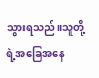သွားရသည်။သူတို့ရဲ့အခြေအနေ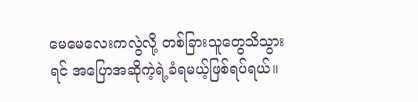မေမေလေးကလွဲလို့ တစ်ခြားသူတွေသိသွားရင် အပြောအဆိုကဲ့ရဲ့ခံရမယ့်ဖြစ်ရပ်ရယ်။